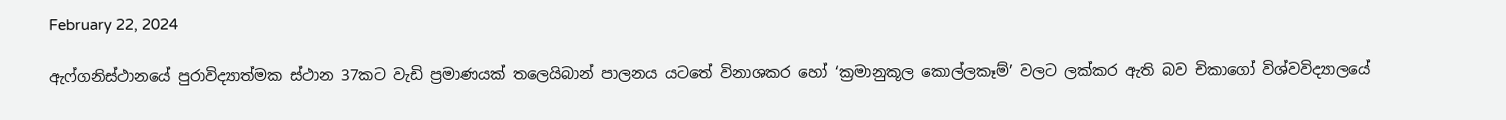February 22, 2024

ඇෆ්ගනිස්ථානයේ පුරාවිද්‍යාත්මක ස්ථාන 37කට වැඩි ප්‍රමාණයක් තලෙයිබාන් පාලනය යටතේ විනාශකර හෝ ‘ක්‍රමානුකූල කොල්ලකෑම්’ වලට ලක්කර ඇති බව චිකාගෝ විශ්වවිද්‍යාලයේ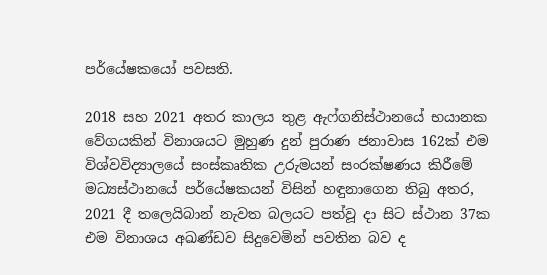පර්යේෂකයෝ පවසති.

2018 සහ 2021 අතර කාලය තුළ ඇෆ්ගනිස්ථානයේ භයානක වේගයකින් විනාශයට මුහුණ දුන් පුරාණ ජනාවාස 162ක් එම විශ්වවිද්‍යාලයේ සංස්කෘතික උරුමයන් සංරක්ෂණය කිරීමේ මධ්‍යස්ථානයේ පර්යේෂකයන් විසින් හඳුනාගෙන තිබු අතර, 2021 දී තලෙයිබාන් නැවත බලයට පත්වූ දා සිට ස්ථාන 37ක එම විනාශය අඛණ්ඩව සිදුවෙමින් පවතින බව ද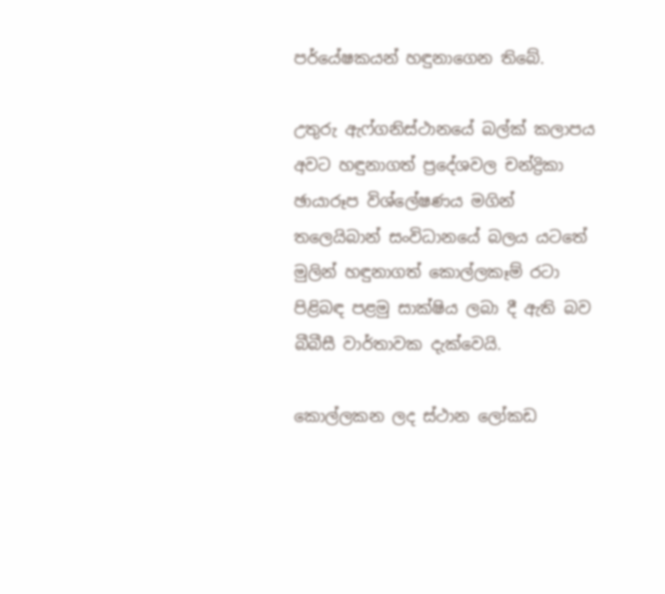පර්යේෂකයන් හඳුනාගෙන තිබේ.

උතුරු ඇෆ්ගනිස්ථානයේ බල්ක් කලාපය අවට හඳුනාගත් ප්‍රදේශවල චන්ද්‍රිකා ඡායාරූප විශ්ලේෂණය මගින් තලෙයිබාන් සංවිධානයේ බලය යටතේ මුලින් හඳුනාගත් කොල්ලකෑම් රටා පිළිබඳ පළමු සාක්ෂිය ලබා දී ඇති බව බීබීසී වාර්තාවක දැක්වෙයි.

කොල්ලකන ලද ස්ථාන ලෝකඩ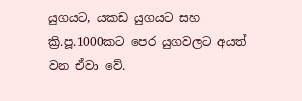යුගයට, යකඩ යුගයට සහ ක්‍රි.පූ.1000කට පෙර යුගවලට අයත් වන ඒවා වේ.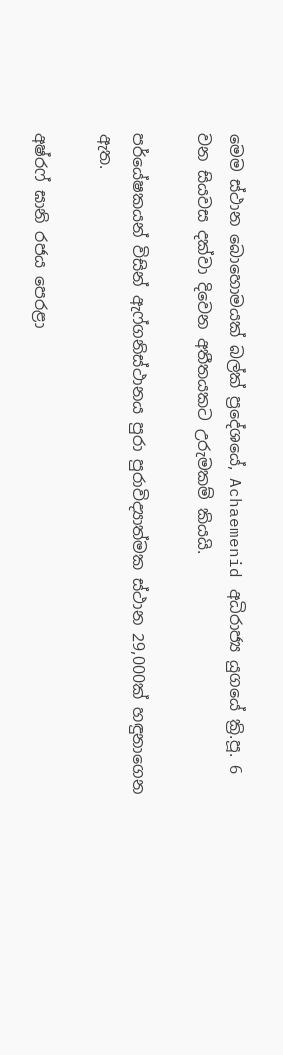මෙම ස්ථාන බොහොමයක් බල්ක් ප්‍රදේශයේ, Achaemenid අධිරාජ්‍ය යුගයේ ක්‍රි.පූ. 6 වන සියවස දක්වා දිවෙන අතීතයකට උරුමකම් කියයි.

පර්යේෂකයන් විසින් ඇෆ්ගනිස්ථානය පුරා පුරාවිද්‍යාත්මක ස්ථාන 29,000ක් හඳුනාගෙන ඇත.

අෂ්රෆ් ඝානි රජය පෙරළා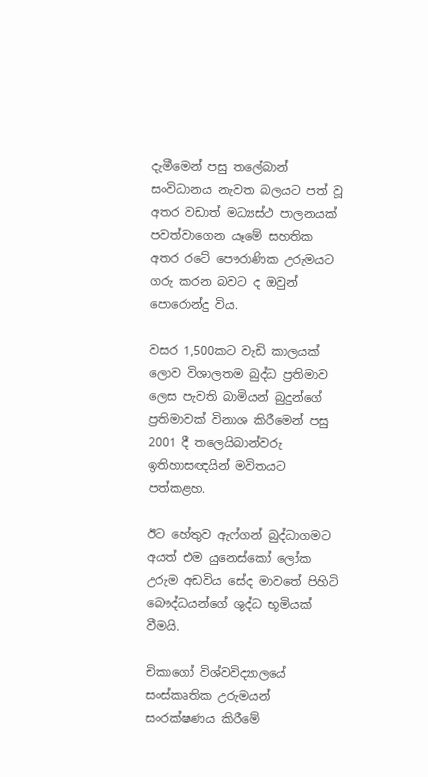දැමීමෙන් පසු තලේබාන් සංවිධානය නැවත බලයට පත් වූ අතර වඩාත් මධ්‍යස්ථ පාලනයක් පවත්වාගෙන යෑමේ සහතික අතර රටේ පෞරාණික උරුමයට ගරු කරන බවට ද ඔවුන් පොරොන්දු විය.

වසර 1,500කට වැඩි කාලයක් ලොව විශාලතම බුද්ධ ප්‍රතිමාව ලෙස පැවති බාමියන් බුදුන්ගේ ප්‍රතිමාවක් විනාශ කිරීමෙන් පසු 2001 දී තලෙයිබාන්වරු ඉතිහාසඥයින් මවිතයට පත්කළහ.

ඊට හේතුව ඇෆ්ගන් බුද්ධාගමට අයත් එම යුනෙස්කෝ ලෝක උරුම අඩවිය සේද මාවතේ පිහිටි බෞද්ධයන්ගේ ශුද්ධ භූමියක් වීමයි.

චිකාගෝ විශ්වවිද්‍යාලයේ සංස්කෘතික උරුමයන් සංරක්ෂණය කිරීමේ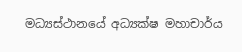මධ්‍යස්ථානයේ අධ්‍යක්ෂ මහාචාර්ය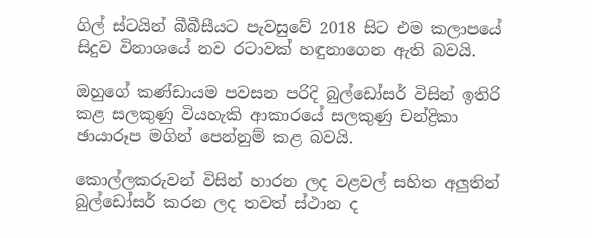ගිල් ස්ටයින් බීබීසීයට පැවසුවේ 2018 සිට එම කලාපයේ සිදුව විනාශයේ නව රටාවක් හඳුනාගෙන ඇති බවයි.

ඔහුගේ කණ්ඩායම පවසන පරිදි බුල්ඩෝසර් විසින් ඉතිරි කළ සලකුණු වියහැකි ආකාරයේ සලකුණු චන්ද්‍රිකා ඡායාරූප මගින් පෙන්නුම් කළ බවයි.

කොල්ලකරුවන් විසින් හාරන ලද වළවල් සහිත අලුතින් බුල්ඩෝසර් කරන ලද තවත් ස්ථාන ද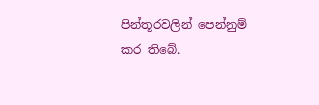පින්තූරවලින් පෙන්නුම් කර තිබේ.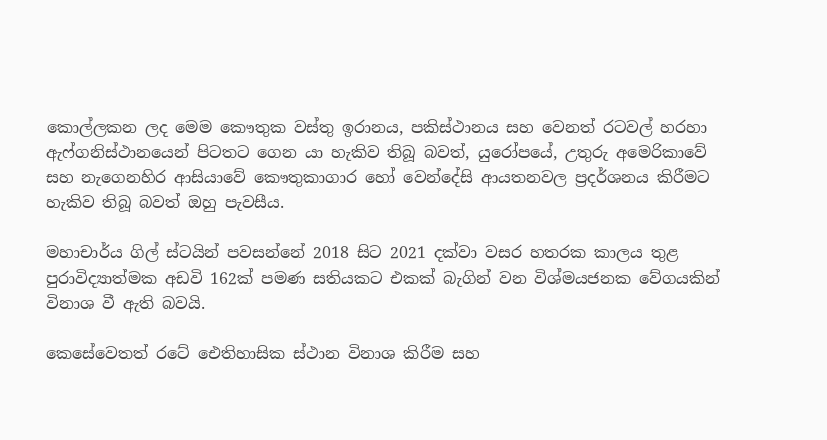කොල්ලකන ලද මෙම කෞතුක වස්තු ඉරානය, පකිස්ථානය සහ වෙනත් රටවල් හරහා ඇෆ්ගනිස්ථානයෙන් පිටතට ගෙන යා හැකිව තිබූ බවත්, යුරෝපයේ, උතුරු අමෙරිකාවේ සහ නැගෙනහිර ආසියාවේ කෞතුකාගාර හෝ වෙන්දේසි ආයතනවල ප්‍රදර්ශනය කිරීමට හැකිව තිබූ බවත් ඔහු පැවසීය.

මහාචාර්ය ගිල් ස්ටයින් පවසන්නේ 2018 සිට 2021 දක්වා වසර හතරක කාලය තුළ පුරාවිද්‍යාත්මක අඩවි 162ක් පමණ සතියකට එකක් බැගින් වන විශ්මයජනක වේගයකින් විනාශ වී ඇති බවයි.

කෙසේවෙතත් රටේ ඓතිහාසික ස්ථාන විනාශ කිරීම සහ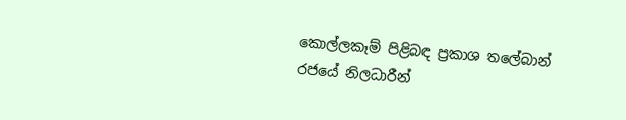කොල්ලකෑම් පිළිබඳ ප්‍රකාශ තලේබාන් රජයේ නිලධාරීන්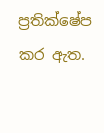ප්‍රතික්ෂේප කර ඇත.